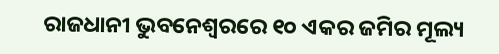ରାଜଧାନୀ ଭୁବନେଶ୍ୱରରେ ୧୦ ଏକର ଜମିର ମୂଲ୍ୟ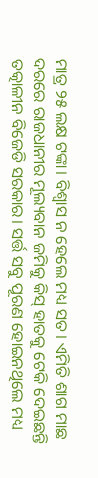ମାତ୍ର ୨୫ ଲକ୍ଷ ଟଙ୍କା। ବିଶ୍ୱାସ ନ ହେଲେ ମଧ୍ୟ ସତ। ଏମିତି ଶାଗ ମାଛ ଦରରେ ରାଜଧାନୀର ମୂଲ୍ୟବାନ ଜମିକୁ କିସ୍ ହାତକୁ ଟେକି ଦେଇଛନ୍ତି ତତ୍କାଳୀନ ବିଜେଡି ସରକାର। ସର୍ତ୍ତ ସବୁ ପୂରଣ ହୋଇନଥିଲେ ମଧ୍ୟ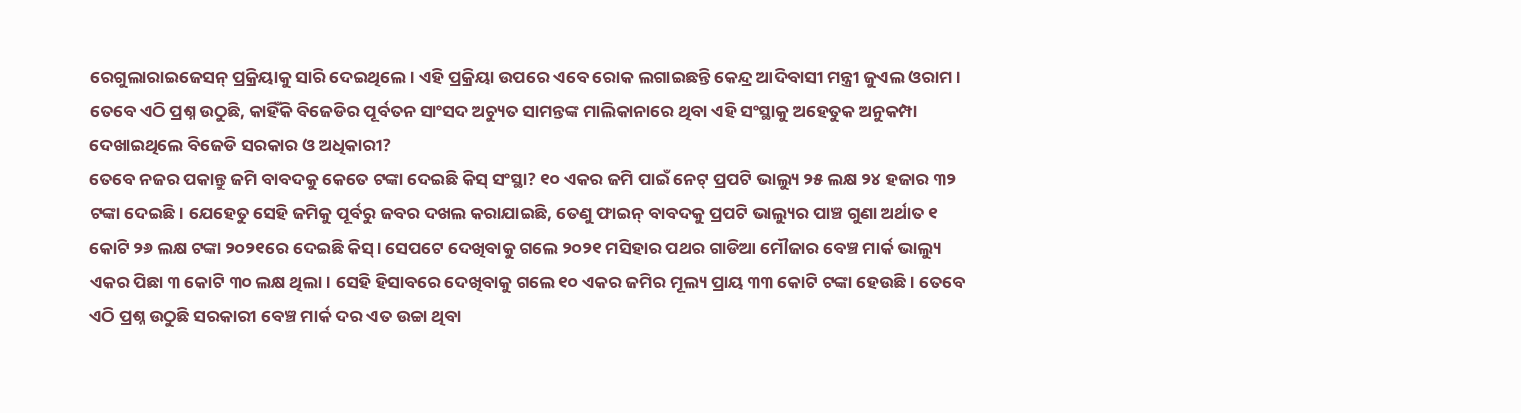ରେଗୁଲାରାଇଜେସନ୍ ପ୍ରକ୍ରିୟାକୁ ସାରି ଦେଇଥିଲେ। ଏହି ପ୍ରକ୍ରିୟା ଉପରେ ଏବେ ରୋକ ଲଗାଇଛନ୍ତି କେନ୍ଦ୍ର ଆଦିବାସୀ ମନ୍ତ୍ରୀ ଜୁଏଲ ଓରାମ। ତେବେ ଏଠି ପ୍ରଶ୍ନ ଉଠୁଛି, କାହିଁକି ବିଜେଡିର ପୂର୍ବତନ ସାଂସଦ ଅଚ୍ୟୁତ ସାମନ୍ତଙ୍କ ମାଲିକାନାରେ ଥିବା ଏହି ସଂସ୍ଥାକୁ ଅହେତୁକ ଅନୁକମ୍ପା ଦେଖାଇଥିଲେ ବିଜେଡି ସରକାର ଓ ଅଧିକାରୀ?
ତେବେ ନଜର ପକାନ୍ତୁ ଜମି ବାବଦକୁ କେତେ ଟଙ୍କା ଦେଇଛି କିସ୍ ସଂସ୍ଥା? ୧୦ ଏକର ଜମି ପାଇଁ ନେଟ୍ ପ୍ରପଟି ଭାଲ୍ୟୁ ୨୫ ଲକ୍ଷ ୨୪ ହଜାର ୩୨ ଟଙ୍କା ଦେଇଛି। ଯେହେତୁ ସେହି ଜମିକୁ ପୂର୍ବରୁ ଜବର ଦଖଲ କରାଯାଇଛି, ତେଣୁ ଫାଇନ୍ ବାବଦକୁ ପ୍ରପଟି ଭାଲ୍ୟୁର ପାଞ୍ଚ ଗୁଣା ଅର୍ଥାତ ୧ କୋଟି ୨୬ ଲକ୍ଷ ଟଙ୍କା ୨୦୨୧ରେ ଦେଇଛି କିସ୍। ସେପଟେ ଦେଖିବାକୁ ଗଲେ ୨୦୨୧ ମସିହାର ପଥର ଗାଡିଆ ମୌଜାର ବେଞ୍ଚ ମାର୍କ ଭାଲ୍ୟୁ ଏକର ପିଛା ୩ କୋଟି ୩୦ ଲକ୍ଷ ଥିଲା। ସେହି ହିସାବରେ ଦେଖିବାକୁ ଗଲେ ୧୦ ଏକର ଜମିର ମୂଲ୍ୟ ପ୍ରାୟ ୩୩ କୋଟି ଟଙ୍କା ହେଉଛି। ତେବେ ଏଠି ପ୍ରଶ୍ନ ଉଠୁଛି ସରକାରୀ ବେଞ୍ଚ ମାର୍କ ଦର ଏତ ଉଚ୍ଚା ଥିବା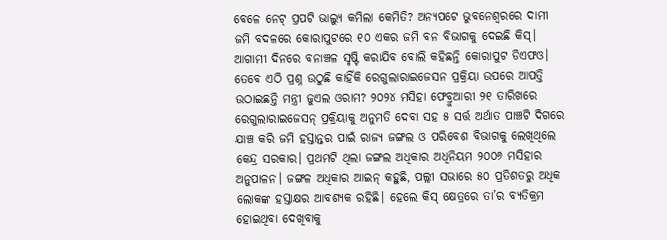ବେଳେ ନେଟ୍ ପ୍ରପଟି ଭାଲ୍ୟୁ କମିଲା କେମିତି? ଅନ୍ୟପଟେ ଭୁବନେଶ୍ୱରରେ ଦାମୀ ଜମି ବଦଳରେ କୋରାପୁଟରେ ୧୦ ଏକର ଜମି ବନ ବିଭାଗକୁ ଦେଇଛି କିସ୍। ଆଗାମୀ ଦିନରେ ବନାଞ୍ଚଳ ସୃଷ୍ଟି କରାଯିବ ବୋଲି କହିଛନ୍ତି କୋରାପୁଟ ଡିଏଫଓ।
ତେବେ ଏଠି ପ୍ରଶ୍ନ ଉଠୁଛି କାହିଁକି ରେଗୁଲାରାଇଜେସନ ପ୍ରକ୍ରିୟା ଉପରେ ଆପତ୍ତି ଉଠାଇଛନ୍ତି ମନ୍ତ୍ରୀ ଜୁଏଲ ଓରାମ? ୨୦୨୪ ମସିହା ଫେବ୍ରୁଆରୀ ୨୧ ତାରିଖରେ ରେଗୁଲାରାଇଜେସନ୍ ପ୍ରକ୍ରିୟାକୁ ଅନୁମତି ଦେବା ସହ ୫ ସର୍ତ୍ତ ଅର୍ଥାତ ପାଞ୍ଚଟି ଦିଗରେ ଯାଞ୍ଚ କରି ଜମି ହସ୍ତାନ୍ତର ପାଇଁ ରାଜ୍ୟ ଜଙ୍ଗଲ ଓ ପରିବେଶ ବିଭାଗକୁ ଲେଖିଥିଲେ କେନ୍ଦ୍ର ସରକାର। ପ୍ରଥମଟି ଥିଲା ଜଙ୍ଗଲ ଅଧିକାର ଅଧିନିୟମ ୨୦୦୬ ମସିହାର ଅନୁପାଳନ। ଜଙ୍ଗଳ ଅଧିକାର ଆଇନ୍ କହୁଛି, ପଲ୍ଲୀ ସଭାରେ ୫୦ ପ୍ରତିଶତରୁ ଅଧିକ ଲୋକଙ୍କ ହସ୍ତାକ୍ଷର ଆବଶ୍ୟକ ରହିଛି। ହେଲେ କିସ୍ କ୍ଷେତ୍ରରେ ତା’ର ବ୍ୟତିକ୍ରମ ହୋଇଥିବା ଦେଖିବାକୁ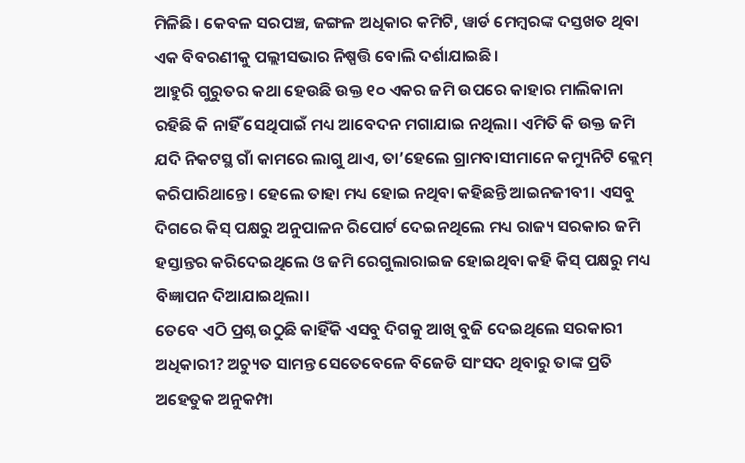ମିଳିଛି। କେବଳ ସରପଞ୍ଚ, ଜଙ୍ଗଳ ଅଧିକାର କମିଟି, ୱାର୍ଡ ମେମ୍ବରଙ୍କ ଦସ୍ତଖତ ଥିବା ଏକ ବିବରଣୀକୁ ପଲ୍ଲୀସଭାର ନିଷ୍ପତ୍ତି ବୋଲି ଦର୍ଶାଯାଇଛି।
ଆହୁରି ଗୁରୁତର କଥା ହେଉଛି ଉକ୍ତ ୧୦ ଏକର ଜମି ଉପରେ କାହାର ମାଲିକାନା ରହିଛି କି ନାହିଁ ସେଥିପାଇଁ ମଧ୍ୟ ଆବେଦନ ମଗାଯାଇ ନଥିଲା। ଏମିତି କି ଉକ୍ତ ଜମି ଯଦି ନିକଟସ୍ଥ ଗାଁ କାମରେ ଲାଗୁ ଥାଏ, ତା’ହେଲେ ଗ୍ରାମବାସୀମାନେ କମ୍ୟୁନିଟି କ୍ଲେମ୍ କରିପାରିଥାନ୍ତେ। ହେଲେ ତାହା ମଧ୍ୟ ହୋଇ ନଥିବା କହିଛନ୍ତି ଆଇନଜୀବୀ। ଏସବୁ ଦିଗରେ କିସ୍ ପକ୍ଷରୁ ଅନୁପାଳନ ରିପୋର୍ଟ ଦେଇନଥିଲେ ମଧ୍ୟ ରାଜ୍ୟ ସରକାର ଜମି ହସ୍ତାନ୍ତର କରିଦେଇଥିଲେ ଓ ଜମି ରେଗୁଲାରାଇଜ ହୋଇଥିବା କହି କିସ୍ ପକ୍ଷରୁ ମଧ୍ୟ ବିଜ୍ଞାପନ ଦିଆଯାଇଥିଲା।
ତେବେ ଏଠି ପ୍ରଶ୍ନ ଉଠୁଛି କାହିଁକି ଏସବୁ ଦିଗକୁ ଆଖି ବୁଜି ଦେଇଥିଲେ ସରକାରୀ ଅଧିକାରୀ? ଅଚ୍ୟୁତ ସାମନ୍ତ ସେତେବେଳେ ବିଜେଡି ସାଂସଦ ଥିବାରୁ ତାଙ୍କ ପ୍ରତି ଅହେତୁକ ଅନୁକମ୍ପା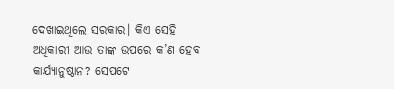ଦେଖାଇଥିଲେ ସରକାର। କିଏ ସେହି ଅଧିକାରୀ ଆଉ ତାଙ୍କ ଉପରେ କ’ଣ ହେବ କାର୍ଯ୍ୟାନୁଷ୍ଠାନ? ସେପଟେ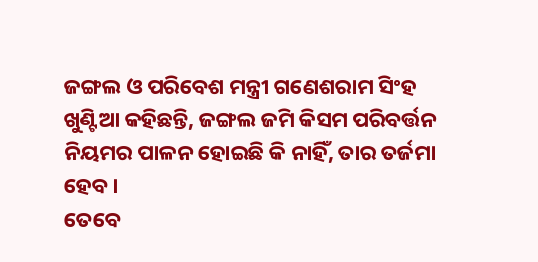ଜଙ୍ଗଲ ଓ ପରିବେଶ ମନ୍ତ୍ରୀ ଗଣେଶରାମ ସିଂହ ଖୁଣ୍ଟିଆ କହିଛନ୍ତି, ଜଙ୍ଗଲ ଜମି କିସମ ପରିବର୍ତ୍ତନ ନିୟମର ପାଳନ ହୋଇଛି କି ନାହିଁ, ତାର ତର୍ଜମା ହେବ।
ତେବେ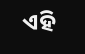ଏହି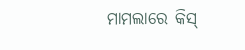ମାମଲାରେ କିସ୍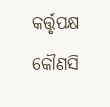କର୍ତ୍ତୃପକ୍ଷ କୌଣସି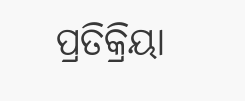ପ୍ରତିକ୍ରିୟା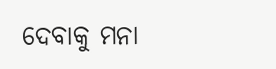ଦେବାକୁ ମନା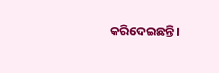କରିଦେଇଛନ୍ତି।